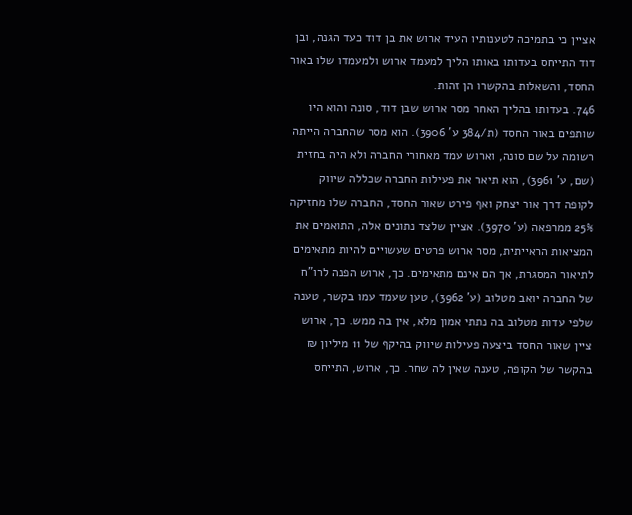אציין כי בתמיכה לטענותיו העיד ארוש את בן דוד כעד הגנה, ובן דוד התייחס בעדותו באותו הליך למעמד ארוש ולמעמדו שלו באור החסד, והשאלות בהקשרו הן זהות.
746. בעדותו בהליך האחר מסר ארוש שבן דוד, סונה והוא היו שותפים באור החסד (ת/384 ע' 3906). הוא מסר שהחברה הייתה רשומה על שם סונה, וארוש עמד מאחורי החברה ולא היה בחזית (שם, ע' 3961), הוא תיאר את פעילות החברה שכללה שיווק לקופה דרך אור יצחק ואף פירט שאור החסד, החברה שלו מחזיקה 25% ממרפאה (ע' 3970). אציין שלצד נתונים אלה, התואמים את המציאות הראייתית, מסר ארוש פרטים שעשויים להיות מתאימים לתיאור המסגרת, אך הם אינם מתאימים. כך, ארוש הפנה לרו"ח של החברה יואב מטלוב (ע' 3962), טען שעמד עמו בקשר, טענה שלפי עדות מטלוב בה נתתי אמון מלא, אין בה ממש. כך, ארוש ציין שאור החסד ביצעה פעילות שיווק בהיקף של 11 מיליון ₪ בהקשר של הקופה, טענה שאין לה שחר. כך, ארוש, התייחס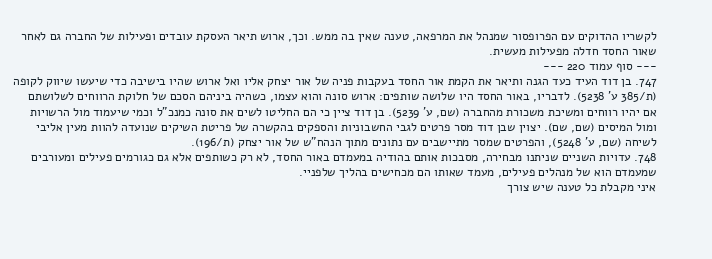לקשריו ההדוקים עם הפרופסור שמנהל את המרפאה, טענה שאין בה ממש. וכך, ארוש תיאר העסקת עובדים ופעילות של החברה גם לאחר שאור החסד חדלה מפעילות מעשית.
--- סוף עמוד 220 ---
747. בן דוד העיד כעד הגנה ותיאר את הקמת אור החסד בעקבות פניה של אור יצחק אליו ואל ארוש שהיו בישיבה כדי שיעשו שיווק לקופה (ת/385 ע' 5238). לדבריו, באור החסד היו שלושה שותפים: ארוש סונה והוא עצמו, כשהיה ביניהם הסכם של חלוקת הרווחים לשלושתם אם יהיו רווחים ומשיכת משכורת מהחברה (שם, ע' 5239). בן דוד ציין כי הם החליטו לשים את סונה כמנכ"ל וכמי שיעמוד מול הרשויות ומול המיסים (שם, שם). יצוין שבן דוד מסר פרטים לגבי החשבוניות והספקים בהקשרה של פריטת השיקים שנועדה להוות מעין אליבי לשיחה (שם, ע' 5248), והפרטים שמסר מתיישבים עם נתונים מתוך הנהח"ש של אור יצחק (ת/196).
748. עדויות השניים שניתנו מבחירה, מסבכות אותם בהודיה במעמדם באור החסד, לא רק כשותפים אלא גם כגורמים פעילים ומעורבים שמעמדם הוא של מנהלים פעילים, מעמד שאותו הם מכחישים בהליך שלפניי.
איני מקבלת כל טענה שיש צורך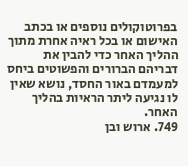בפרוטוקולים נוספים או בכתב האישום או בכל ראיה אחרת מתוך ההליך האחר כדי להבין את דבריהם הברורים והפשוטים ביחס למעמדם באור החסד, נושא שאין לו נגיעה ליתר הראיות בהליך האחר.
749. ארוש ובן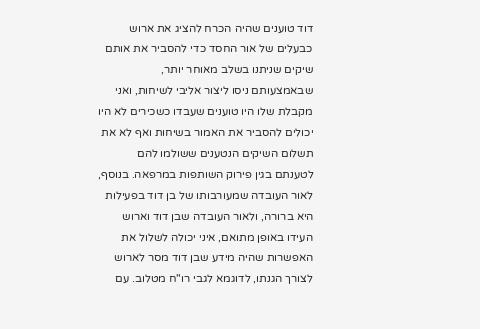דוד טוענים שהיה הכרח להציג את ארוש כבעלים של אור החסד כדי להסביר את אותם שיקים שניתנו בשלב מאוחר יותר, שבאמצעותם ניסו ליצור אליבי לשיחות, ואני מקבלת שלו היו טוענים שעבדו כשכירים לא היו יכולים להסביר את האמור בשיחות ואף לא את תשלום השיקים הנטענים ששולמו להם לטענתם בגין פירוק השותפות במרפאה. בנוסף, לאור העובדה שמעורבותו של בן דוד בפעילות היא ברורה, ולאור העובדה שבן דוד וארוש העידו באופן מתואם, איני יכולה לשלול את האפשרות שהיה מידע שבן דוד מסר לארוש לצורך הגנתו, לדוגמא לגבי רו"ח מטלוב. עם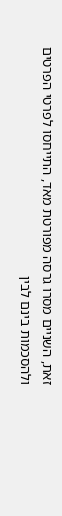זאת, השניים מסרו גרסה מפורטת מאד, התייחסו לפרטי הפרטים ולהסכמות בינם לבין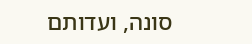סונה, ועדותם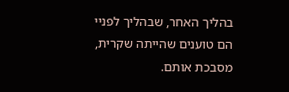בהליך האחר, שבהליך לפניי הם טוענים שהייתה שקרית, מסבכת אותם.